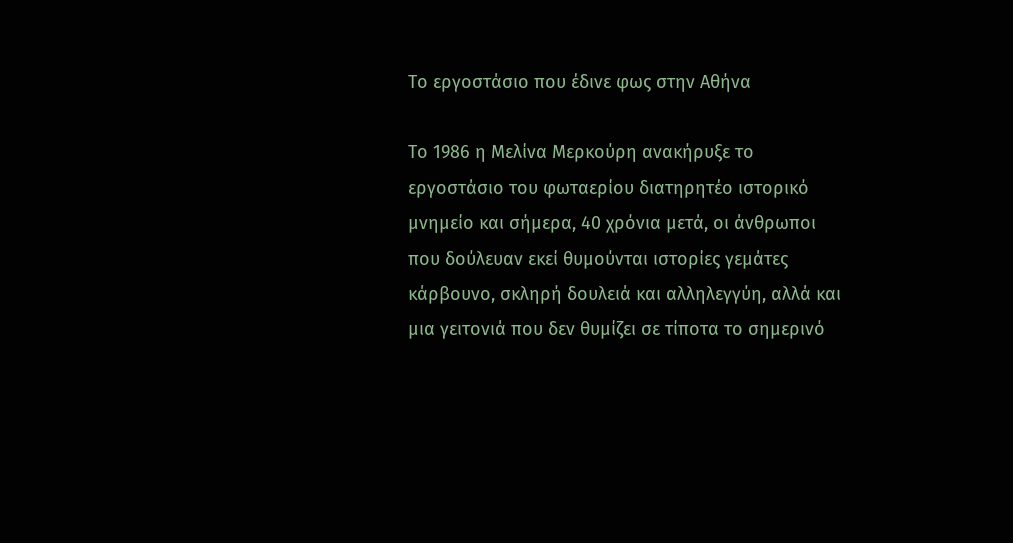Το εργοστάσιο που έδινε φως στην Αθήνα

Το 1986 η Μελίνα Μερκούρη ανακήρυξε το εργοστάσιο του φωταερίου διατηρητέο ιστορικό μνημείο και σήμερα, 40 χρόνια μετά, οι άνθρωποι που δούλευαν εκεί θυμούνται ιστορίες γεμάτες κάρβουνο, σκληρή δουλειά και αλληλεγγύη, αλλά και μια γειτονιά που δεν θυμίζει σε τίποτα το σημερινό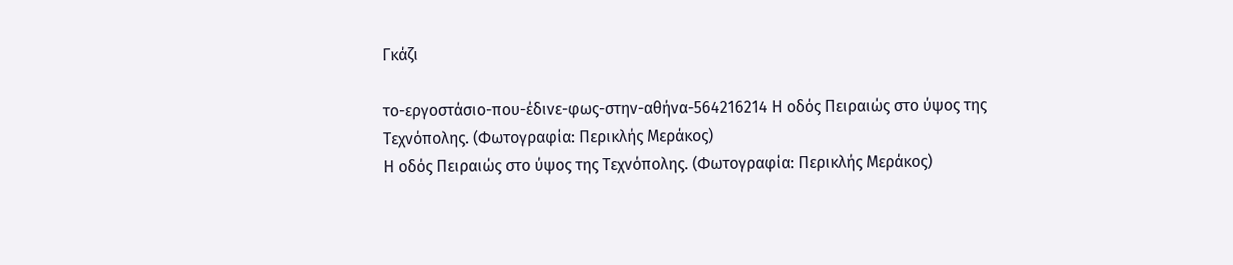Γκάζι

το-εργοστάσιο-που-έδινε-φως-στην-αθήνα-564216214 Η οδός Πειραιώς στο ύψος της Τεχνόπολης. (Φωτογραφία: Περικλής Μεράκος)
Η οδός Πειραιώς στο ύψος της Τεχνόπολης. (Φωτογραφία: Περικλής Μεράκος)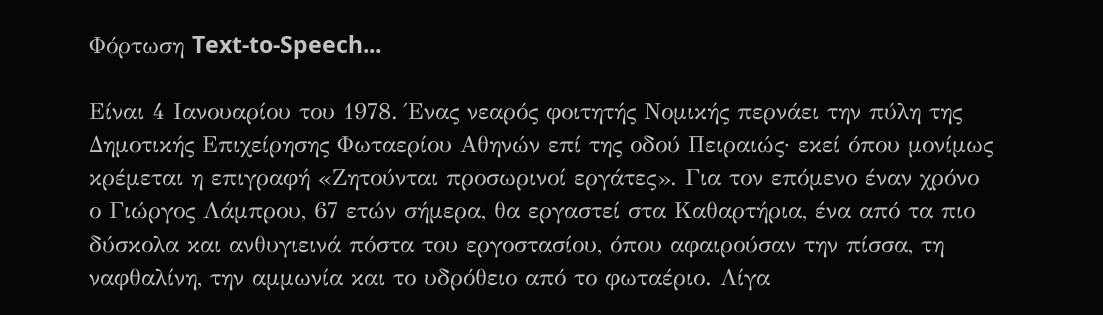Φόρτωση Text-to-Speech...

Είναι 4 Ιανουαρίου του 1978. Ένας νεαρός φοιτητής Νομικής περνάει την πύλη της Δημοτικής Επιχείρησης Φωταερίου Αθηνών επί της οδού Πειραιώς· εκεί όπου μονίμως κρέμεται η επιγραφή «Ζητούνται προσωρινοί εργάτες». Για τον επόμενο έναν χρόνο ο Γιώργος Λάμπρου, 67 ετών σήμερα, θα εργαστεί στα Καθαρτήρια, ένα από τα πιο δύσκολα και ανθυγιεινά πόστα του εργοστασίου, όπου αφαιρούσαν την πίσσα, τη ναφθαλίνη, την αμμωνία και το υδρόθειο από το φωταέριο. Λίγα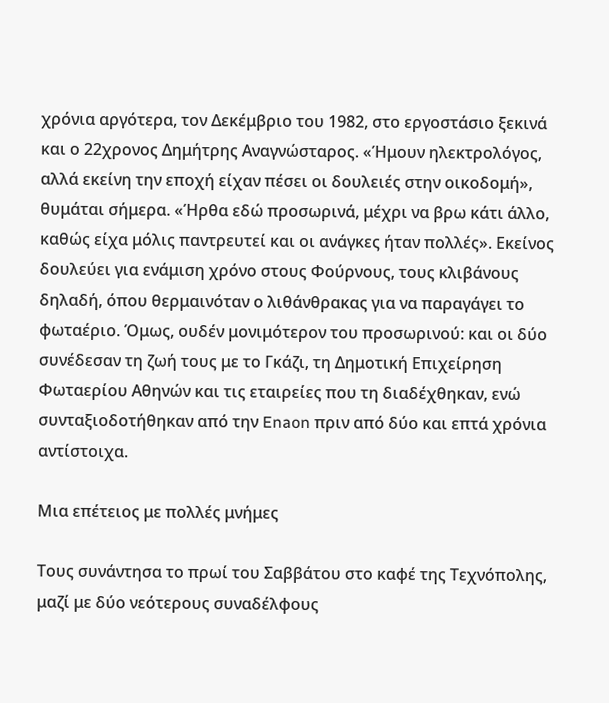χρόνια αργότερα, τον Δεκέμβριο του 1982, στο εργοστάσιο ξεκινά και ο 22χρονος Δημήτρης Αναγνώσταρος. «Ήμουν ηλεκτρολόγος, αλλά εκείνη την εποχή είχαν πέσει οι δουλειές στην οικοδομή», θυμάται σήμερα. «Ήρθα εδώ προσωρινά, μέχρι να βρω κάτι άλλο, καθώς είχα μόλις παντρευτεί και οι ανάγκες ήταν πολλές». Εκείνος δουλεύει για ενάμιση χρόνο στους Φούρνους, τους κλιβάνους δηλαδή, όπου θερμαινόταν ο λιθάνθρακας για να παραγάγει το φωταέριο. Όμως, ουδέν μονιμότερον του προσωρινού: και οι δύο συνέδεσαν τη ζωή τους με το Γκάζι, τη Δημοτική Επιχείρηση Φωταερίου Αθηνών και τις εταιρείες που τη διαδέχθηκαν, ενώ συνταξιοδοτήθηκαν από την Enaon πριν από δύο και επτά χρόνια αντίστοιχα.

Μια επέτειος με πολλές μνήμες

Τους συνάντησα το πρωί του Σαββάτου στο καφέ της Τεχνόπολης, μαζί με δύο νεότερους συναδέλφους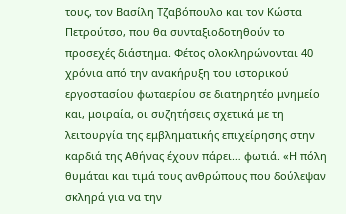τους, τον Βασίλη Τζαβόπουλο και τον Κώστα Πετρούτσο, που θα συνταξιοδοτηθούν το προσεχές διάστημα. Φέτος ολοκληρώνονται 40 χρόνια από την ανακήρυξη του ιστορικού εργοστασίου φωταερίου σε διατηρητέο μνημείο και, μοιραία, οι συζητήσεις σχετικά με τη λειτουργία της εμβληματικής επιχείρησης στην καρδιά της Αθήνας έχουν πάρει… φωτιά. «Η πόλη θυμάται και τιμά τους ανθρώπους που δούλεψαν σκληρά για να την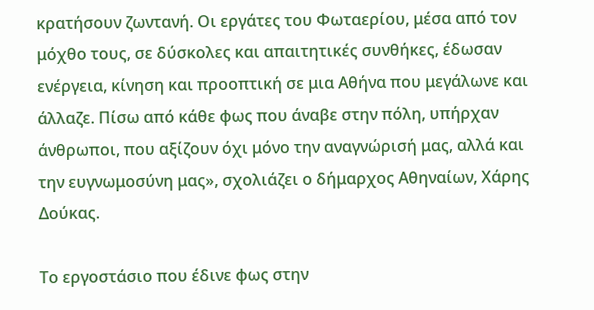κρατήσουν ζωντανή. Οι εργάτες του Φωταερίου, μέσα από τον μόχθο τους, σε δύσκολες και απαιτητικές συνθήκες, έδωσαν ενέργεια, κίνηση και προοπτική σε μια Αθήνα που μεγάλωνε και άλλαζε. Πίσω από κάθε φως που άναβε στην πόλη, υπήρχαν άνθρωποι, που αξίζουν όχι μόνο την αναγνώρισή μας, αλλά και την ευγνωμοσύνη μας», σχολιάζει ο δήμαρχος Αθηναίων, Χάρης Δούκας.

Το εργοστάσιο που έδινε φως στην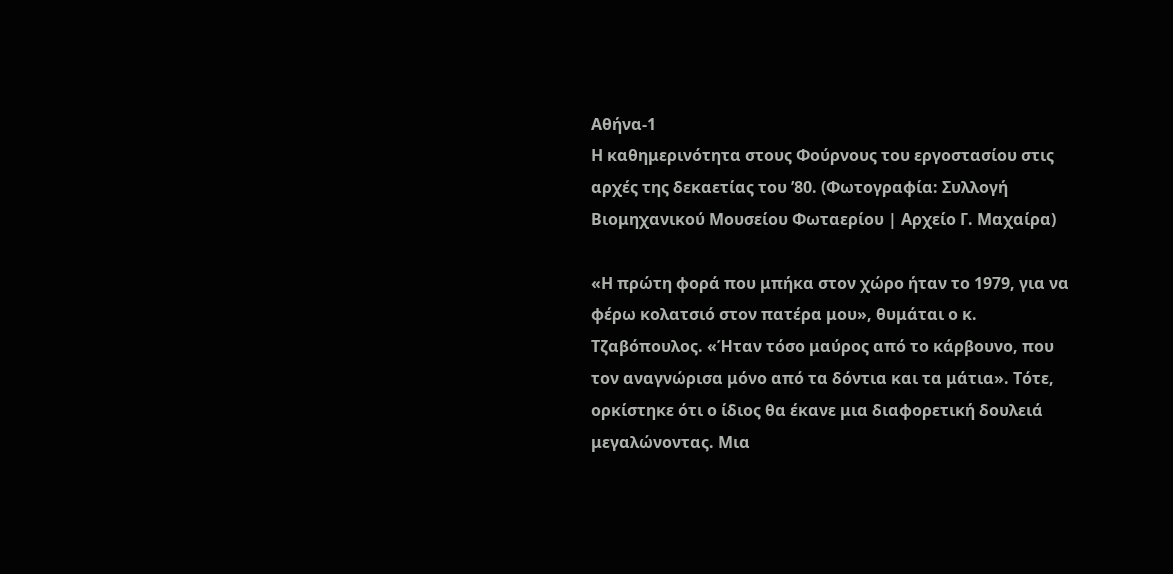Αθήνα-1
Η καθημερινότητα στους Φούρνους του εργοστασίου στις αρχές της δεκαετίας του ’80. (Φωτογραφία: Συλλογή Βιομηχανικού Μουσείου Φωταερίου | Αρχείο Γ. Μαχαίρα)

«Η πρώτη φορά που μπήκα στον χώρο ήταν το 1979, για να φέρω κολατσιό στον πατέρα μου», θυμάται ο κ. Τζαβόπουλος. «Ήταν τόσο μαύρος από το κάρβουνο, που τον αναγνώρισα μόνο από τα δόντια και τα μάτια». Τότε, ορκίστηκε ότι ο ίδιος θα έκανε μια διαφορετική δουλειά μεγαλώνοντας. Μια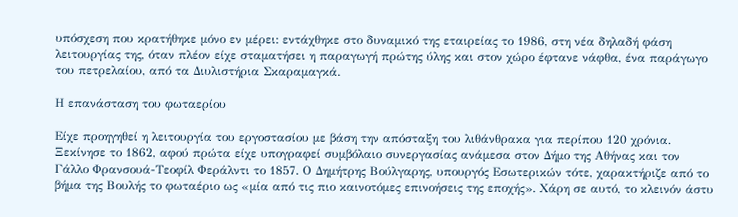υπόσχεση που κρατήθηκε μόνο εν μέρει: εντάχθηκε στο δυναμικό της εταιρείας το 1986, στη νέα δηλαδή φάση λειτουργίας της, όταν πλέον είχε σταματήσει η παραγωγή πρώτης ύλης και στον χώρο έφτανε νάφθα, ένα παράγωγο του πετρελαίου, από τα Διυλιστήρια Σκαραμαγκά.

Η επανάσταση του φωταερίου

Είχε προηγηθεί η λειτουργία του εργοστασίου με βάση την απόσταξη του λιθάνθρακα για περίπου 120 χρόνια. Ξεκίνησε το 1862, αφού πρώτα είχε υπογραφεί συμβόλαιο συνεργασίας ανάμεσα στον Δήμο της Αθήνας και τον Γάλλο Φρανσουά-Τεοφίλ Φεράλντι το 1857. Ο Δημήτρης Βούλγαρης, υπουργός Εσωτερικών τότε, χαρακτήριζε από το βήμα της Βουλής το φωταέριο ως «μία από τις πιο καινοτόμες επινοήσεις της εποχής». Χάρη σε αυτό, το κλεινόν άστυ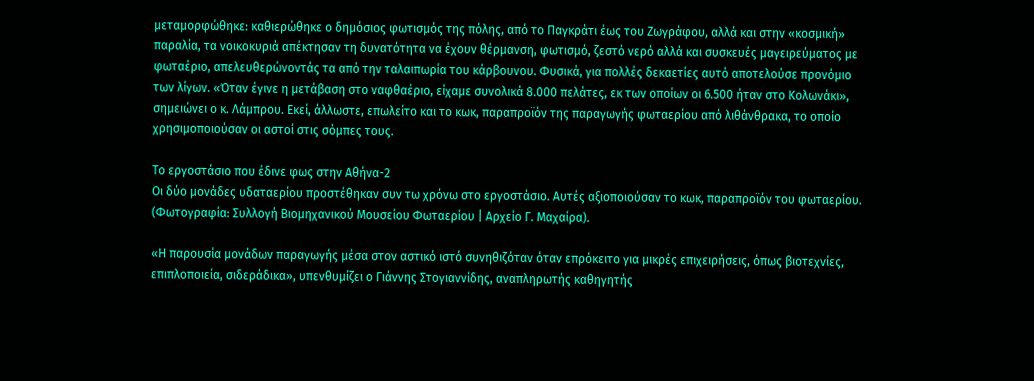μεταμορφώθηκε: καθιερώθηκε ο δημόσιος φωτισμός της πόλης, από το Παγκράτι έως του Ζωγράφου, αλλά και στην «κοσμική» παραλία, τα νοικοκυριά απέκτησαν τη δυνατότητα να έχουν θέρμανση, φωτισμό, ζεστό νερό αλλά και συσκευές μαγειρεύματος με φωταέριο, απελευθερώνοντάς τα από την ταλαιπωρία του κάρβουνου. Φυσικά, για πολλές δεκαετίες αυτό αποτελούσε προνόμιο των λίγων. «Όταν έγινε η μετάβαση στο ναφθαέριο, είχαμε συνολικά 8.000 πελάτες, εκ των οποίων οι 6.500 ήταν στο Κολωνάκι», σημειώνει ο κ. Λάμπρου. Εκεί, άλλωστε, επωλείτο και το κωκ, παραπροϊόν της παραγωγής φωταερίου από λιθάνθρακα, το οποίο χρησιμοποιούσαν οι αστοί στις σόμπες τους.

Το εργοστάσιο που έδινε φως στην Αθήνα-2
Οι δύο μονάδες υδαταερίου προστέθηκαν συν τω χρόνω στο εργοστάσιο. Αυτές αξιοποιούσαν το κωκ, παραπροϊόν του φωταερίου. (Φωτογραφία: Συλλογή Βιομηχανικού Μουσείου Φωταερίου | Αρχείο Γ. Μαχαίρα).

«Η παρουσία μονάδων παραγωγής μέσα στον αστικό ιστό συνηθιζόταν όταν επρόκειτο για μικρές επιχειρήσεις, όπως βιοτεχνίες, επιπλοποιεία, σιδεράδικα», υπενθυμίζει ο Γιάννης Στογιαννίδης, αναπληρωτής καθηγητής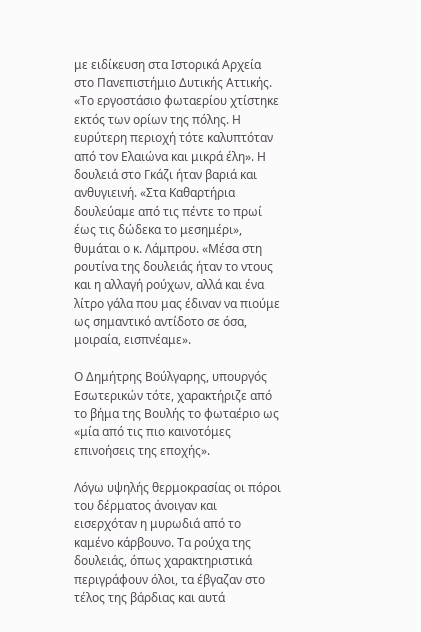με ειδίκευση στα Ιστορικά Αρχεία στο Πανεπιστήμιο Δυτικής Αττικής. «Το εργοστάσιο φωταερίου χτίστηκε εκτός των ορίων της πόλης. Η ευρύτερη περιοχή τότε καλυπτόταν από τον Ελαιώνα και μικρά έλη». Η δουλειά στο Γκάζι ήταν βαριά και ανθυγιεινή. «Στα Καθαρτήρια δουλεύαμε από τις πέντε το πρωί έως τις δώδεκα το μεσημέρι», θυμάται ο κ. Λάμπρου. «Μέσα στη ρουτίνα της δουλειάς ήταν το ντους και η αλλαγή ρούχων, αλλά και ένα λίτρο γάλα που μας έδιναν να πιούμε ως σημαντικό αντίδοτο σε όσα, μοιραία, εισπνέαμε».

Ο Δημήτρης Βούλγαρης, υπουργός Εσωτερικών τότε, χαρακτήριζε από το βήμα της Βουλής το φωταέριο ως «μία από τις πιο καινοτόμες επινοήσεις της εποχής».

Λόγω υψηλής θερμοκρασίας οι πόροι του δέρματος άνοιγαν και εισερχόταν η μυρωδιά από το καμένο κάρβουνο. Τα ρούχα της δουλειάς, όπως χαρακτηριστικά περιγράφουν όλοι, τα έβγαζαν στο τέλος της βάρδιας και αυτά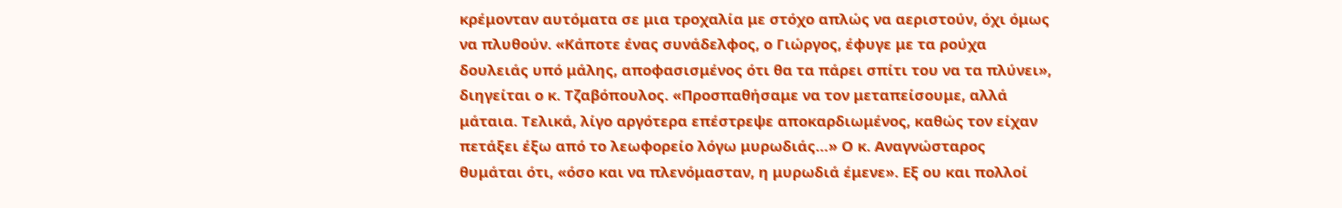κρέμονταν αυτόματα σε μια τροχαλία με στόχο απλώς να αεριστούν, όχι όμως να πλυθούν. «Κάποτε ένας συνάδελφος, ο Γιώργος, έφυγε με τα ρούχα δουλειάς υπό μάλης, αποφασισμένος ότι θα τα πάρει σπίτι του να τα πλύνει», διηγείται ο κ. Τζαβόπουλος. «Προσπαθήσαμε να τον μεταπείσουμε, αλλά μάταια. Τελικά, λίγο αργότερα επέστρεψε αποκαρδιωμένος, καθώς τον είχαν πετάξει έξω από το λεωφορείο λόγω μυρωδιάς…» Ο κ. Αναγνώσταρος θυμάται ότι, «όσο και να πλενόμασταν, η μυρωδιά έμενε». Εξ ου και πολλοί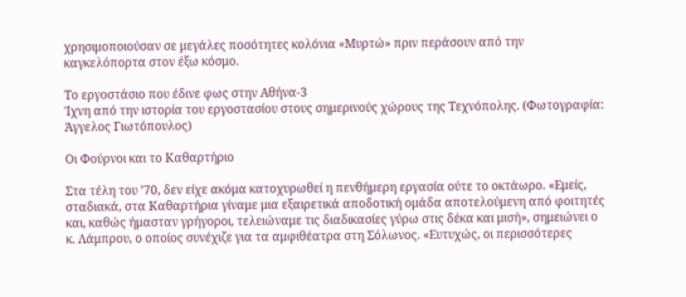χρησιμοποιούσαν σε μεγάλες ποσότητες κολόνια «Μυρτώ» πριν περάσουν από την καγκελόπορτα στον έξω κόσμο.

Το εργοστάσιο που έδινε φως στην Αθήνα-3
Ίχνη από την ιστορία του εργοστασίου στους σημερινούς χώρους της Τεχνόπολης. (Φωτογραφία: Άγγελος Γιωτόπουλος)

Οι Φούρνοι και το Καθαρτήριο

Στα τέλη του ’70, δεν είχε ακόμα κατοχυρωθεί η πενθήμερη εργασία ούτε το οκτάωρο. «Εμείς, σταδιακά, στα Καθαρτήρια γίναμε μια εξαιρετικά αποδοτική ομάδα αποτελούμενη από φοιτητές και, καθώς ήμασταν γρήγοροι, τελειώναμε τις διαδικασίες γύρω στις δέκα και μισή», σημειώνει ο κ. Λάμπρου, ο οποίος συνέχιζε για τα αμφιθέατρα στη Σόλωνος. «Ευτυχώς, οι περισσότερες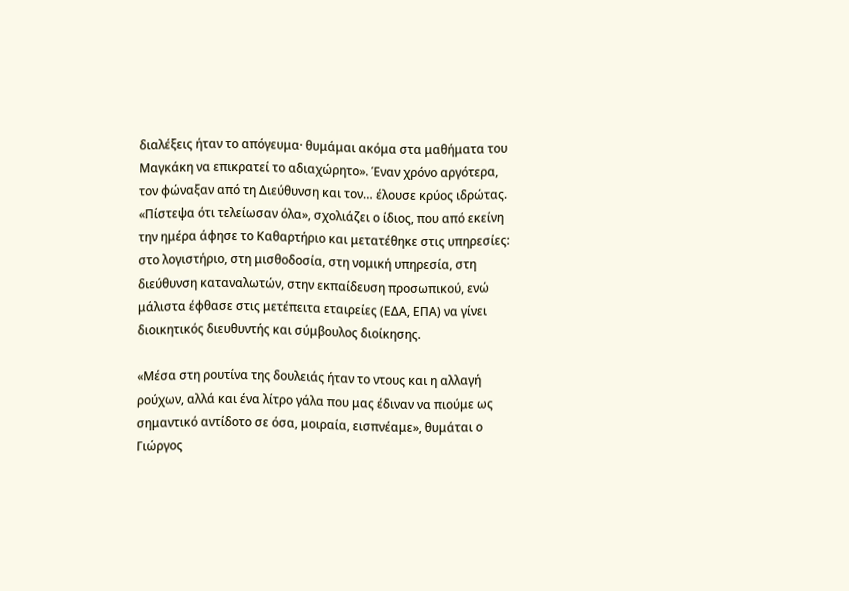διαλέξεις ήταν το απόγευμα· θυμάμαι ακόμα στα μαθήματα του Μαγκάκη να επικρατεί το αδιαχώρητο». Έναν χρόνο αργότερα, τον φώναξαν από τη Διεύθυνση και τον… έλουσε κρύος ιδρώτας. «Πίστεψα ότι τελείωσαν όλα», σχολιάζει ο ίδιος, που από εκείνη την ημέρα άφησε το Καθαρτήριο και μετατέθηκε στις υπηρεσίες: στο λογιστήριο, στη μισθοδοσία, στη νομική υπηρεσία, στη διεύθυνση καταναλωτών, στην εκπαίδευση προσωπικού, ενώ μάλιστα έφθασε στις μετέπειτα εταιρείες (ΕΔΑ, ΕΠΑ) να γίνει διοικητικός διευθυντής και σύμβουλος διοίκησης.

«Μέσα στη ρουτίνα της δουλειάς ήταν το ντους και η αλλαγή ρούχων, αλλά και ένα λίτρο γάλα που μας έδιναν να πιούμε ως σημαντικό αντίδοτο σε όσα, μοιραία, εισπνέαμε», θυμάται ο Γιώργος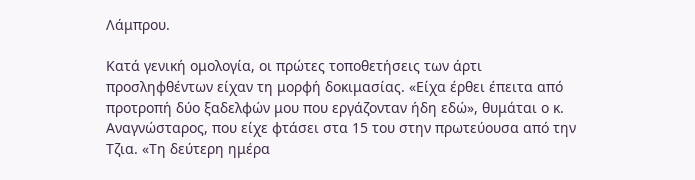Λάμπρου.

Κατά γενική ομολογία, οι πρώτες τοποθετήσεις των άρτι προσληφθέντων είχαν τη μορφή δοκιμασίας. «Είχα έρθει έπειτα από προτροπή δύο ξαδελφών μου που εργάζονταν ήδη εδώ», θυμάται ο κ. Αναγνώσταρος, που είχε φτάσει στα 15 του στην πρωτεύουσα από την Τζια. «Τη δεύτερη ημέρα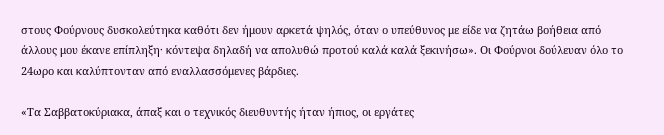στους Φούρνους δυσκολεύτηκα καθότι δεν ήμουν αρκετά ψηλός, όταν ο υπεύθυνος με είδε να ζητάω βοήθεια από άλλους μου έκανε επίπληξη· κόντεψα δηλαδή να απολυθώ προτού καλά καλά ξεκινήσω». Οι Φούρνοι δούλευαν όλο το 24ωρο και καλύπτονταν από εναλλασσόμενες βάρδιες.

«Τα Σαββατοκύριακα, άπαξ και ο τεχνικός διευθυντής ήταν ήπιος, οι εργάτες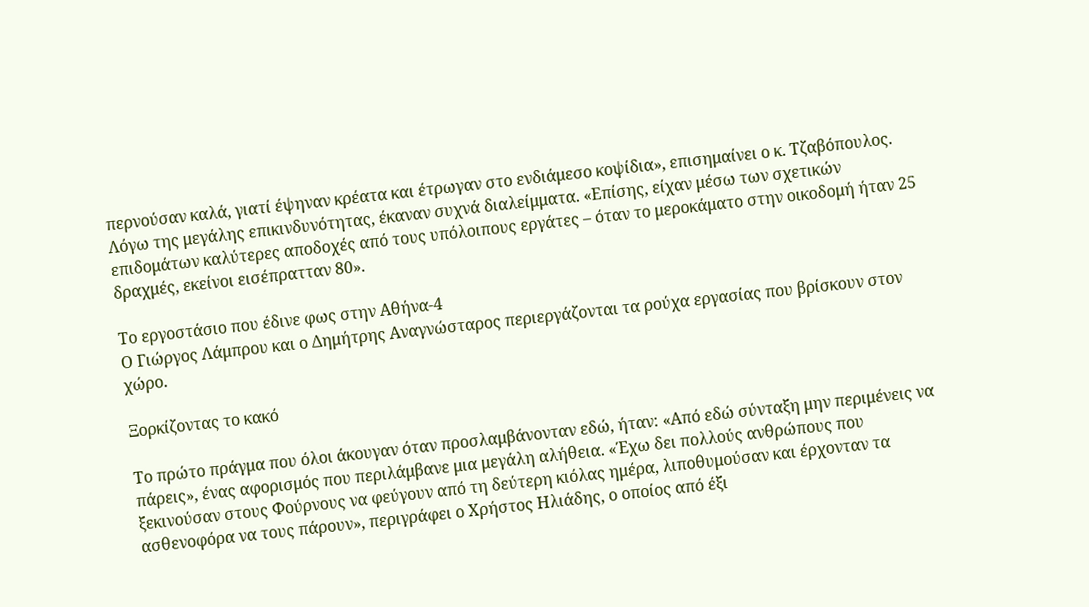περνούσαν καλά, γιατί έψηναν κρέατα και έτρωγαν στο ενδιάμεσο κοψίδια», επισημαίνει ο κ. Τζαβόπουλος. Λόγω της μεγάλης επικινδυνότητας, έκαναν συχνά διαλείμματα. «Επίσης, είχαν μέσω των σχετικών επιδομάτων καλύτερες αποδοχές από τους υπόλοιπους εργάτες – όταν το μεροκάματο στην οικοδομή ήταν 25 δραχμές, εκείνοι εισέπρατταν 80».

Το εργοστάσιο που έδινε φως στην Αθήνα-4
Ο Γιώργος Λάμπρου και ο Δημήτρης Αναγνώσταρος περιεργάζονται τα ρούχα εργασίας που βρίσκουν στον χώρο.

Ξορκίζοντας το κακό

Το πρώτο πράγμα που όλοι άκουγαν όταν προσλαμβάνονταν εδώ, ήταν: «Από εδώ σύνταξη μην περιμένεις να πάρεις», ένας αφορισμός που περιλάμβανε μια μεγάλη αλήθεια. «Έχω δει πολλούς ανθρώπους που ξεκινούσαν στους Φούρνους να φεύγουν από τη δεύτερη κιόλας ημέρα, λιποθυμούσαν και έρχονταν τα ασθενοφόρα να τους πάρουν», περιγράφει ο Χρήστος Ηλιάδης, ο οποίος από έξι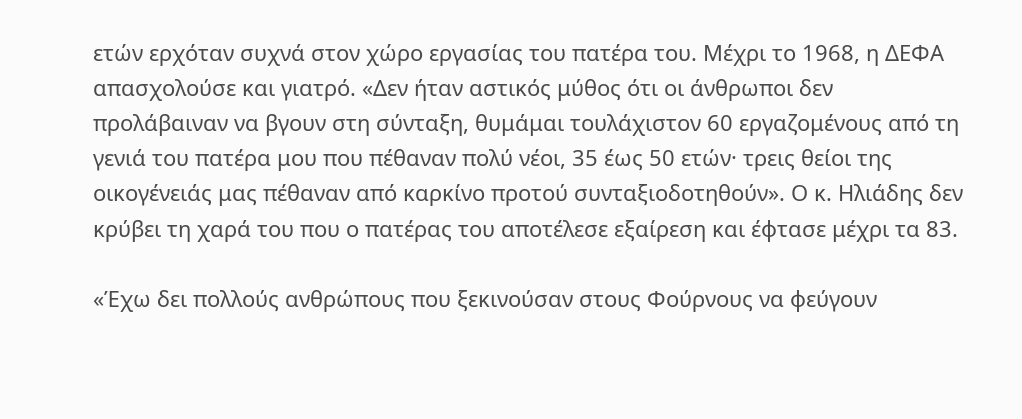ετών ερχόταν συχνά στον χώρο εργασίας του πατέρα του. Μέχρι το 1968, η ΔΕΦΑ απασχολούσε και γιατρό. «Δεν ήταν αστικός μύθος ότι οι άνθρωποι δεν προλάβαιναν να βγουν στη σύνταξη, θυμάμαι τουλάχιστον 60 εργαζομένους από τη γενιά του πατέρα μου που πέθαναν πολύ νέοι, 35 έως 50 ετών· τρεις θείοι της οικογένειάς μας πέθαναν από καρκίνο προτού συνταξιοδοτηθούν». Ο κ. Ηλιάδης δεν κρύβει τη χαρά του που ο πατέρας του αποτέλεσε εξαίρεση και έφτασε μέχρι τα 83.

«Έχω δει πολλούς ανθρώπους που ξεκινούσαν στους Φούρνους να φεύγουν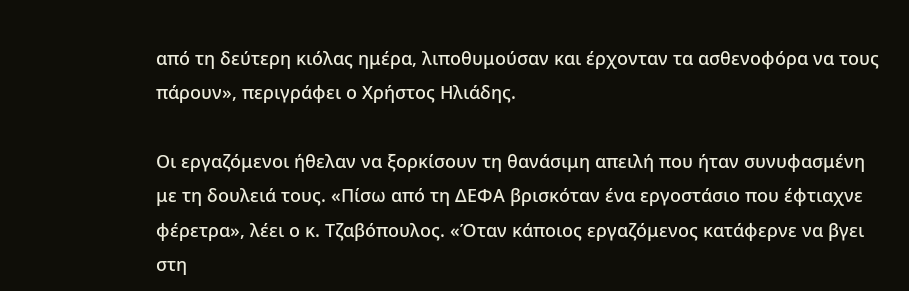από τη δεύτερη κιόλας ημέρα, λιποθυμούσαν και έρχονταν τα ασθενοφόρα να τους πάρουν», περιγράφει ο Χρήστος Ηλιάδης.

Οι εργαζόμενοι ήθελαν να ξορκίσουν τη θανάσιμη απειλή που ήταν συνυφασμένη με τη δουλειά τους. «Πίσω από τη ΔΕΦΑ βρισκόταν ένα εργοστάσιο που έφτιαχνε φέρετρα», λέει ο κ. Τζαβόπουλος. «Όταν κάποιος εργαζόμενος κατάφερνε να βγει στη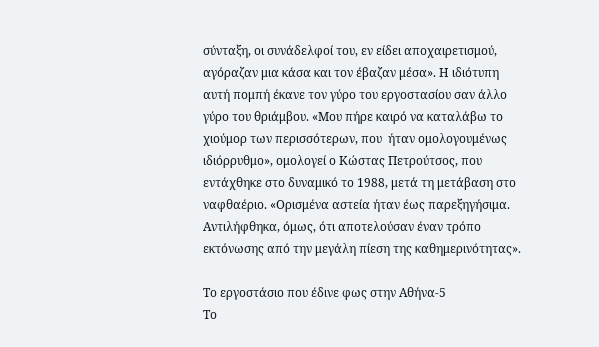σύνταξη, οι συνάδελφοί του, εν είδει αποχαιρετισμού, αγόραζαν μια κάσα και τον έβαζαν μέσα». Η ιδιότυπη αυτή πομπή έκανε τον γύρο του εργοστασίου σαν άλλο γύρο του θριάμβου. «Μου πήρε καιρό να καταλάβω το χιούμορ των περισσότερων, που  ήταν ομολογουμένως ιδιόρρυθμο», ομολογεί ο Κώστας Πετρούτσος, που εντάχθηκε στο δυναμικό το 1988, μετά τη μετάβαση στο ναφθαέριο. «Ορισμένα αστεία ήταν έως παρεξηγήσιμα. Αντιλήφθηκα, όμως, ότι αποτελούσαν έναν τρόπο εκτόνωσης από την μεγάλη πίεση της καθημερινότητας».

Το εργοστάσιο που έδινε φως στην Αθήνα-5
Το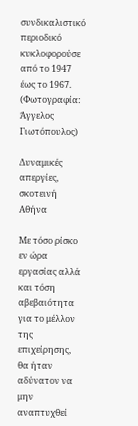συνδικαλιστικό περιοδικό κυκλοφορούσε από το 1947 έως το 1967. (Φωτογραφία: Άγγελος Γιωτόπουλος)

Δυναμικές απεργίες, σκοτεινή Αθήνα

Με τόσο ρίσκο εν ώρα εργασίας αλλά και τόση αβεβαιότητα για το μέλλον της επιχείρησης, θα ήταν αδύνατον να μην αναπτυχθεί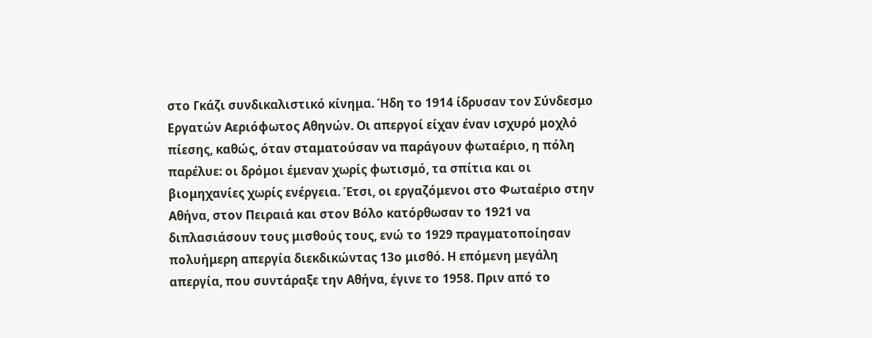στο Γκάζι συνδικαλιστικό κίνημα. Ήδη το 1914 ίδρυσαν τον Σύνδεσμο Εργατών Αεριόφωτος Αθηνών. Οι απεργοί είχαν έναν ισχυρό μοχλό πίεσης, καθώς, όταν σταματούσαν να παράγουν φωταέριο, η πόλη παρέλυε: οι δρόμοι έμεναν χωρίς φωτισμό, τα σπίτια και οι βιομηχανίες χωρίς ενέργεια. Έτσι, οι εργαζόμενοι στο Φωταέριο στην Αθήνα, στον Πειραιά και στον Βόλο κατόρθωσαν το 1921 να διπλασιάσουν τους μισθούς τους, ενώ το 1929 πραγματοποίησαν πολυήμερη απεργία διεκδικώντας 13ο μισθό. Η επόμενη μεγάλη απεργία, που συντάραξε την Αθήνα, έγινε το 1958. Πριν από το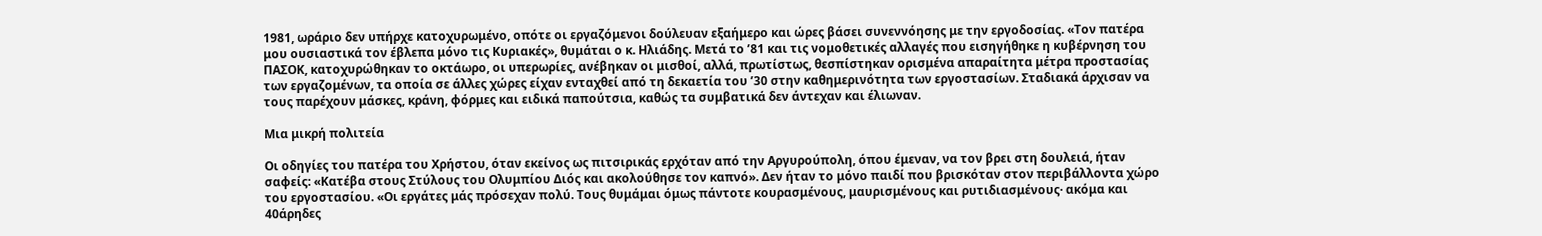1981, ωράριο δεν υπήρχε κατοχυρωμένο, οπότε οι εργαζόμενοι δούλευαν εξαήμερο και ώρες βάσει συνεννόησης με την εργοδοσίας. «Τον πατέρα μου ουσιαστικά τον έβλεπα μόνο τις Κυριακές», θυμάται ο κ. Ηλιάδης. Μετά το ’81 και τις νομοθετικές αλλαγές που εισηγήθηκε η κυβέρνηση του ΠΑΣΟΚ, κατοχυρώθηκαν το οκτάωρο, οι υπερωρίες, ανέβηκαν οι μισθοί, αλλά, πρωτίστως, θεσπίστηκαν ορισμένα απαραίτητα μέτρα προστασίας των εργαζομένων, τα οποία σε άλλες χώρες είχαν ενταχθεί από τη δεκαετία του ’30 στην καθημερινότητα των εργοστασίων. Σταδιακά άρχισαν να τους παρέχουν μάσκες, κράνη, φόρμες και ειδικά παπούτσια, καθώς τα συμβατικά δεν άντεχαν και έλιωναν.

Μια μικρή πολιτεία

Οι οδηγίες του πατέρα του Χρήστου, όταν εκείνος ως πιτσιρικάς ερχόταν από την Αργυρούπολη, όπου έμεναν, να τον βρει στη δουλειά, ήταν σαφείς: «Κατέβα στους Στύλους του Ολυμπίου Διός και ακολούθησε τον καπνό». Δεν ήταν το μόνο παιδί που βρισκόταν στον περιβάλλοντα χώρο του εργοστασίου. «Οι εργάτες μάς πρόσεχαν πολύ. Τους θυμάμαι όμως πάντοτε κουρασμένους, μαυρισμένους και ρυτιδιασμένους· ακόμα και 40άρηδες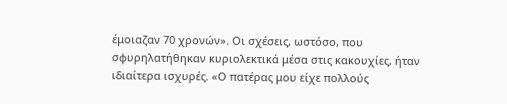έμοιαζαν 70 χρονών». Οι σχέσεις, ωστόσο, που σφυρηλατήθηκαν κυριολεκτικά μέσα στις κακουχίες, ήταν ιδιαίτερα ισχυρές. «Ο πατέρας μου είχε πολλούς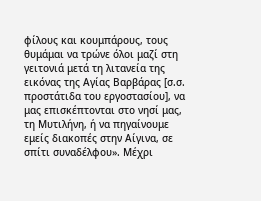φίλους και κουμπάρους, τους θυμάμαι να τρώνε όλοι μαζί στη γειτονιά μετά τη λιτανεία της εικόνας της Αγίας Βαρβάρας [σ.σ. προστάτιδα του εργοστασίου], να μας επισκέπτονται στο νησί μας, τη Μυτιλήνη, ή να πηγαίνουμε εμείς διακοπές στην Αίγινα, σε σπίτι συναδέλφου». Μέχρι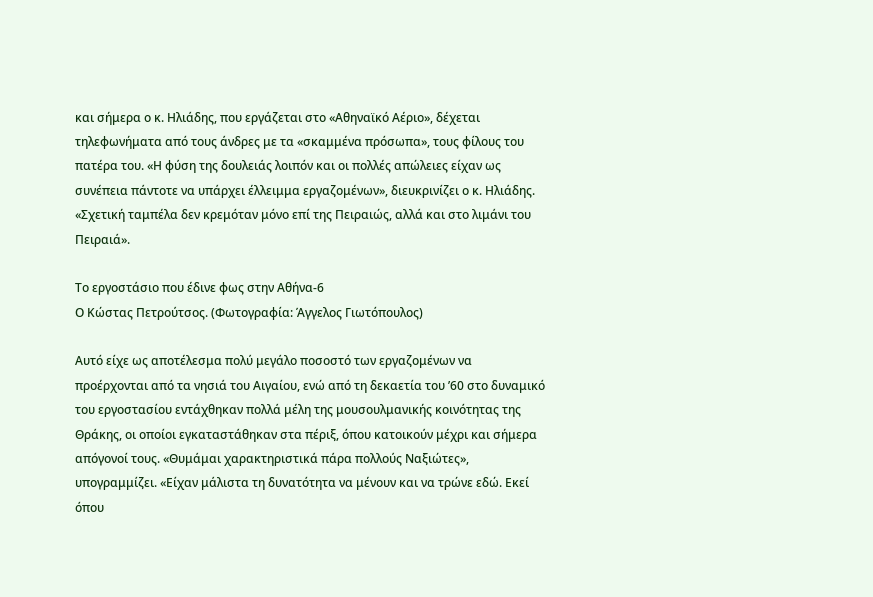και σήμερα ο κ. Ηλιάδης, που εργάζεται στο «Αθηναϊκό Αέριο», δέχεται τηλεφωνήματα από τους άνδρες με τα «σκαμμένα πρόσωπα», τους φίλους του πατέρα του. «Η φύση της δουλειάς λοιπόν και οι πολλές απώλειες είχαν ως συνέπεια πάντοτε να υπάρχει έλλειμμα εργαζομένων», διευκρινίζει ο κ. Ηλιάδης. «Σχετική ταμπέλα δεν κρεμόταν μόνο επί της Πειραιώς, αλλά και στο λιμάνι του Πειραιά».

Το εργοστάσιο που έδινε φως στην Αθήνα-6
Ο Κώστας Πετρούτσος. (Φωτογραφία: Άγγελος Γιωτόπουλος)

Αυτό είχε ως αποτέλεσμα πολύ μεγάλο ποσοστό των εργαζομένων να προέρχονται από τα νησιά του Αιγαίου, ενώ από τη δεκαετία του ’60 στο δυναμικό του εργοστασίου εντάχθηκαν πολλά μέλη της μουσουλμανικής κοινότητας της Θράκης, οι οποίοι εγκαταστάθηκαν στα πέριξ, όπου κατοικούν μέχρι και σήμερα απόγονοί τους. «Θυμάμαι χαρακτηριστικά πάρα πολλούς Ναξιώτες», υπογραμμίζει. «Είχαν μάλιστα τη δυνατότητα να μένουν και να τρώνε εδώ. Εκεί όπου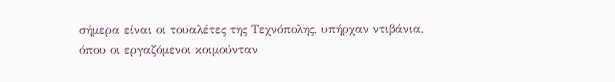σήμερα είναι οι τουαλέτες της Τεχνόπολης, υπήρχαν ντιβάνια, όπου οι εργαζόμενοι κοιμούνταν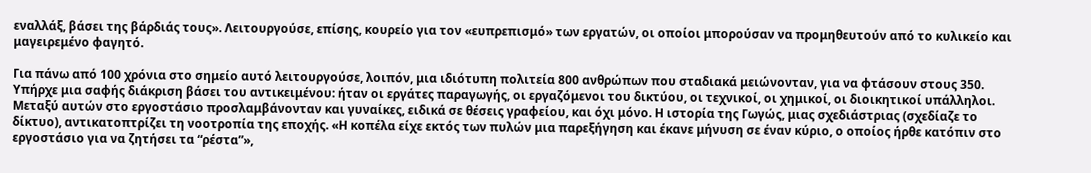εναλλάξ, βάσει της βάρδιάς τους». Λειτουργούσε, επίσης, κουρείο για τον «ευπρεπισμό» των εργατών, οι οποίοι μπορούσαν να προμηθευτούν από το κυλικείο και μαγειρεμένο φαγητό.

Για πάνω από 100 χρόνια στο σημείο αυτό λειτουργούσε, λοιπόν, μια ιδιότυπη πολιτεία 800 ανθρώπων που σταδιακά μειώνονταν, για να φτάσουν στους 350. Υπήρχε μια σαφής διάκριση βάσει του αντικειμένου: ήταν οι εργάτες παραγωγής, οι εργαζόμενοι του δικτύου, οι τεχνικοί, οι χημικοί, οι διοικητικοί υπάλληλοι. Μεταξύ αυτών στο εργοστάσιο προσλαμβάνονταν και γυναίκες, ειδικά σε θέσεις γραφείου, και όχι μόνο. Η ιστορία της Γωγώς, μιας σχεδιάστριας (σχεδίαζε το δίκτυο), αντικατοπτρίζει τη νοοτροπία της εποχής. «Η κοπέλα είχε εκτός των πυλών μια παρεξήγηση και έκανε μήνυση σε έναν κύριο, ο οποίος ήρθε κατόπιν στο εργοστάσιο για να ζητήσει τα “ρέστα”»,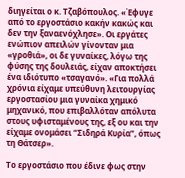διηγείται ο κ. Τζαβόπουλος. «Έφυγε από το εργοστάσιο κακήν κακώς και δεν την ξαναενόχλησε». Οι εργάτες ενώπιον απειλών γίνονταν μια «γροθιά», οι δε γυναίκες, λόγω της φύσης της δουλειάς, είχαν αποκτήσει ένα ιδιότυπο «τσαγανό». «Για πολλά χρόνια είχαμε υπεύθυνη λειτουργίας εργοστασίου μια γυναίκα χημικό μηχανικό, που επιβαλλόταν απόλυτα στους υφισταμένους της, εξ ου και την είχαμε ονομάσει “Σιδηρά Κυρία”, όπως τη Θάτσερ».

Το εργοστάσιο που έδινε φως στην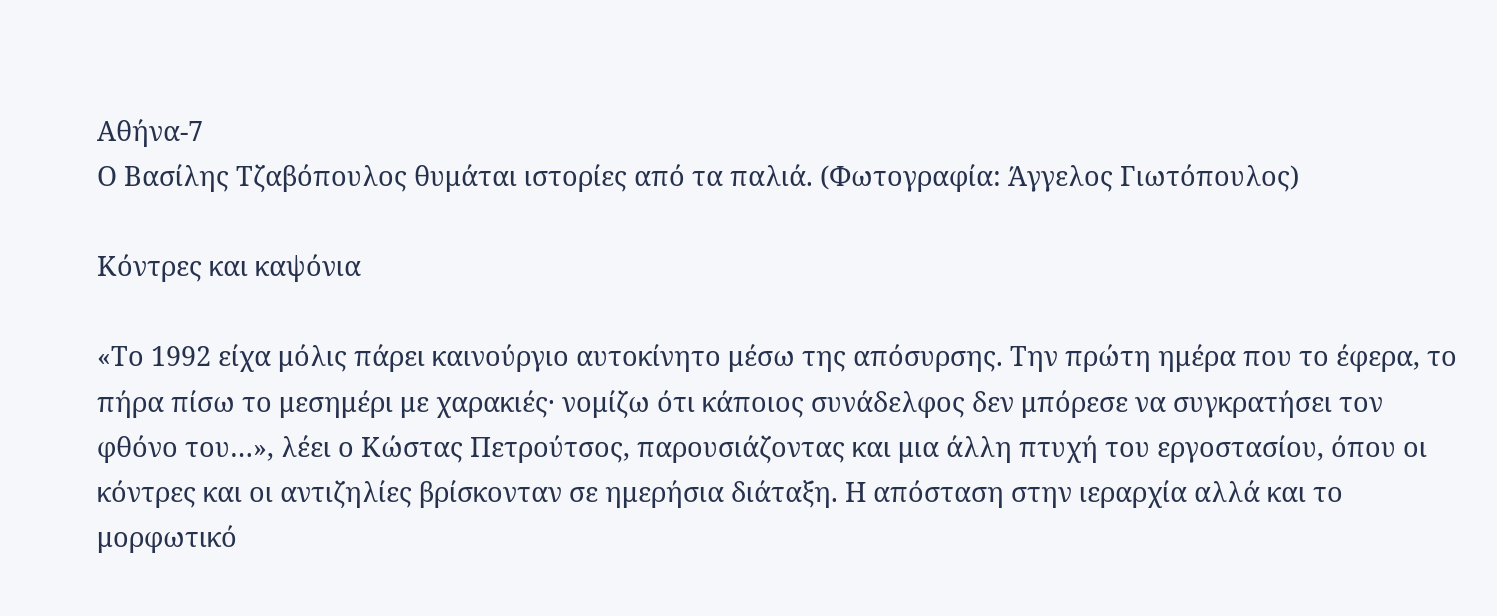Αθήνα-7
Ο Βασίλης Τζαβόπουλος θυμάται ιστορίες από τα παλιά. (Φωτογραφία: Άγγελος Γιωτόπουλος)

Κόντρες και καψόνια

«Το 1992 είχα μόλις πάρει καινούργιο αυτοκίνητο μέσω της απόσυρσης. Την πρώτη ημέρα που το έφερα, το πήρα πίσω το μεσημέρι με χαρακιές· νομίζω ότι κάποιος συνάδελφος δεν μπόρεσε να συγκρατήσει τον φθόνο του…», λέει ο Κώστας Πετρούτσος, παρουσιάζοντας και μια άλλη πτυχή του εργοστασίου, όπου οι κόντρες και οι αντιζηλίες βρίσκονταν σε ημερήσια διάταξη. Η απόσταση στην ιεραρχία αλλά και το μορφωτικό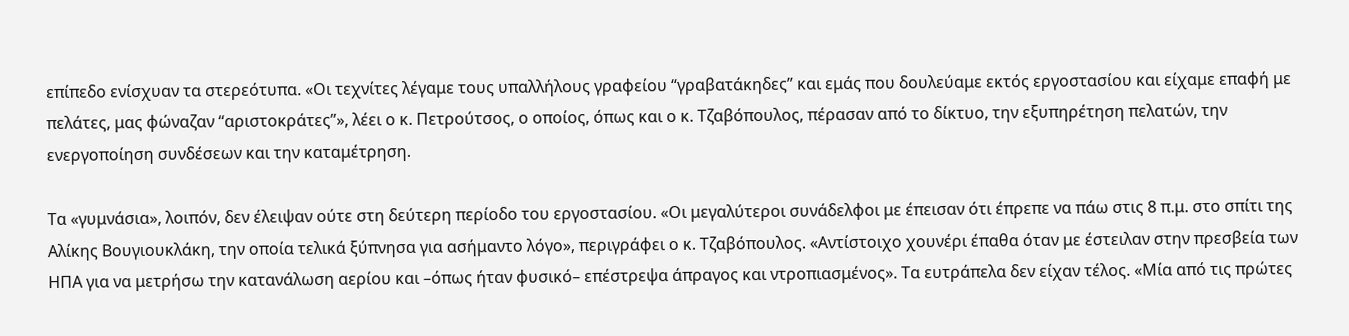επίπεδο ενίσχυαν τα στερεότυπα. «Οι τεχνίτες λέγαμε τους υπαλλήλους γραφείου “γραβατάκηδες” και εμάς που δουλεύαμε εκτός εργοστασίου και είχαμε επαφή με πελάτες, μας φώναζαν “αριστοκράτες”», λέει ο κ. Πετρούτσος, ο οποίος, όπως και ο κ. Τζαβόπουλος, πέρασαν από το δίκτυο, την εξυπηρέτηση πελατών, την ενεργοποίηση συνδέσεων και την καταμέτρηση.

Τα «γυμνάσια», λοιπόν, δεν έλειψαν ούτε στη δεύτερη περίοδο του εργοστασίου. «Οι μεγαλύτεροι συνάδελφοι με έπεισαν ότι έπρεπε να πάω στις 8 π.μ. στο σπίτι της Αλίκης Βουγιουκλάκη, την οποία τελικά ξύπνησα για ασήμαντο λόγο», περιγράφει ο κ. Τζαβόπουλος. «Αντίστοιχο χουνέρι έπαθα όταν με έστειλαν στην πρεσβεία των ΗΠΑ για να μετρήσω την κατανάλωση αερίου και –όπως ήταν φυσικό– επέστρεψα άπραγος και ντροπιασμένος». Τα ευτράπελα δεν είχαν τέλος. «Μία από τις πρώτες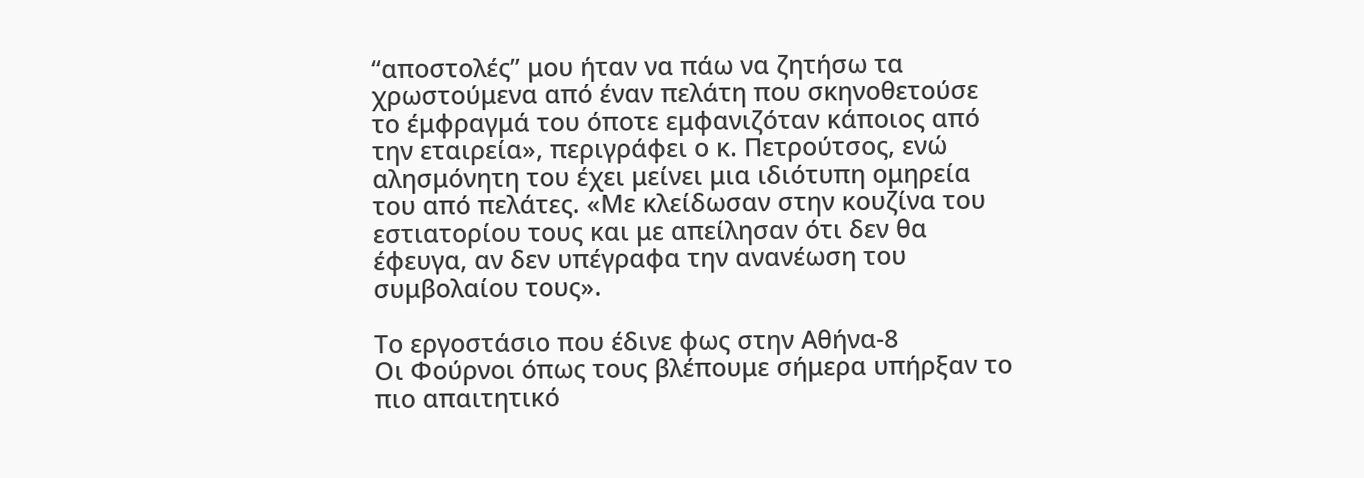“αποστολές” μου ήταν να πάω να ζητήσω τα χρωστούμενα από έναν πελάτη που σκηνοθετούσε το έμφραγμά του όποτε εμφανιζόταν κάποιος από την εταιρεία», περιγράφει ο κ. Πετρούτσος, ενώ αλησμόνητη του έχει μείνει μια ιδιότυπη ομηρεία του από πελάτες. «Με κλείδωσαν στην κουζίνα του εστιατορίου τους και με απείλησαν ότι δεν θα έφευγα, αν δεν υπέγραφα την ανανέωση του συμβολαίου τους».

Το εργοστάσιο που έδινε φως στην Αθήνα-8
Οι Φούρνοι όπως τους βλέπουμε σήμερα υπήρξαν το πιο απαιτητικό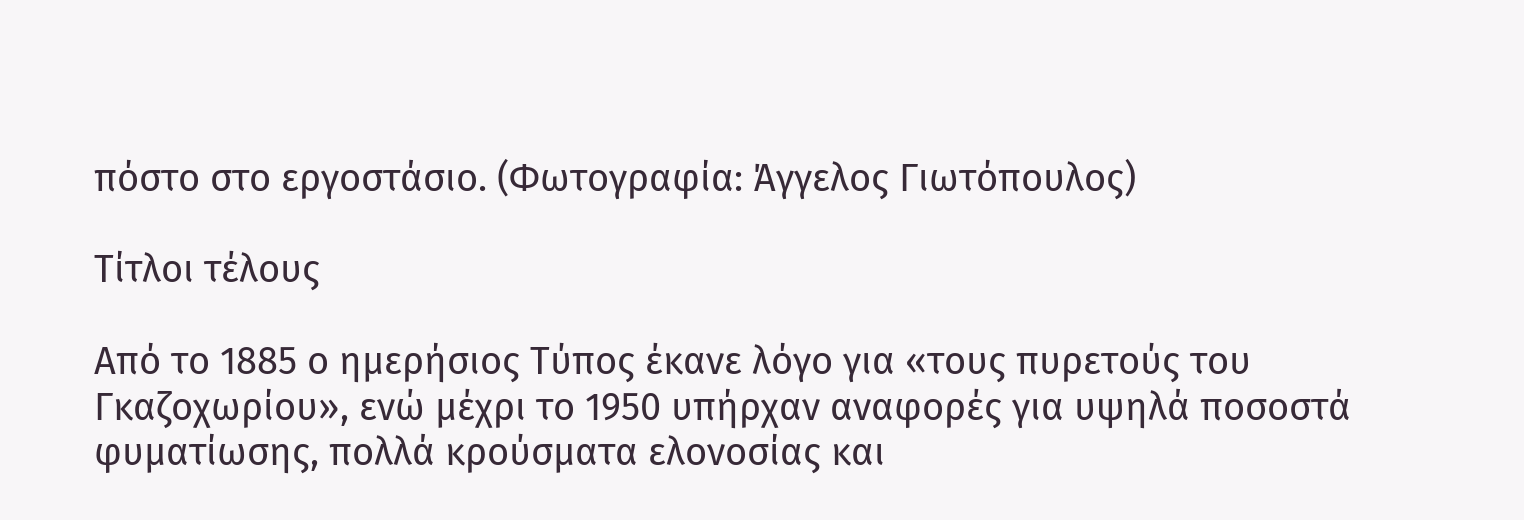πόστο στο εργοστάσιο. (Φωτογραφία: Άγγελος Γιωτόπουλος)

Τίτλοι τέλους

Από το 1885 ο ημερήσιος Τύπος έκανε λόγο για «τους πυρετούς του Γκαζοχωρίου», ενώ μέχρι το 1950 υπήρχαν αναφορές για υψηλά ποσοστά φυματίωσης, πολλά κρούσματα ελονοσίας και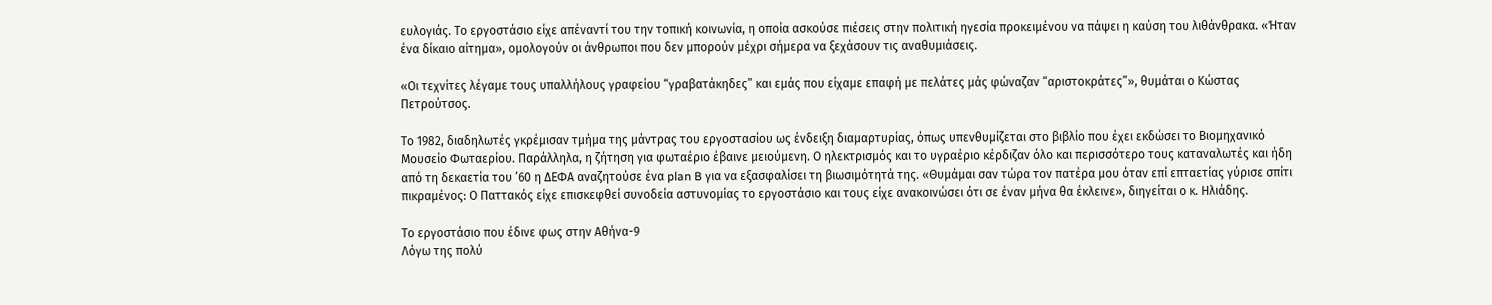ευλογιάς. Το εργοστάσιο είχε απέναντί του την τοπική κοινωνία, η οποία ασκούσε πιέσεις στην πολιτική ηγεσία προκειμένου να πάψει η καύση του λιθάνθρακα. «Ήταν ένα δίκαιο αίτημα», ομολογούν οι άνθρωποι που δεν μπορούν μέχρι σήμερα να ξεχάσουν τις αναθυμιάσεις.

«Οι τεχνίτες λέγαμε τους υπαλλήλους γραφείου “γραβατάκηδες” και εμάς που είχαμε επαφή με πελάτες μάς φώναζαν “αριστοκράτες”», θυμάται ο Κώστας Πετρούτσος.

Το 1982, διαδηλωτές γκρέμισαν τμήμα της μάντρας του εργοστασίου ως ένδειξη διαμαρτυρίας, όπως υπενθυμίζεται στο βιβλίο που έχει εκδώσει το Βιομηχανικό Μουσείο Φωταερίου. Παράλληλα, η ζήτηση για φωταέριο έβαινε μειούμενη. Ο ηλεκτρισμός και το υγραέριο κέρδιζαν όλο και περισσότερο τους καταναλωτές και ήδη από τη δεκαετία του ’60 η ΔΕΦΑ αναζητούσε ένα plan B για να εξασφαλίσει τη βιωσιμότητά της. «Θυμάμαι σαν τώρα τον πατέρα μου όταν επί επταετίας γύρισε σπίτι πικραμένος: Ο Παττακός είχε επισκεφθεί συνοδεία αστυνομίας το εργοστάσιο και τους είχε ανακοινώσει ότι σε έναν μήνα θα έκλεινε», διηγείται ο κ. Ηλιάδης.

Το εργοστάσιο που έδινε φως στην Αθήνα-9
Λόγω της πολύ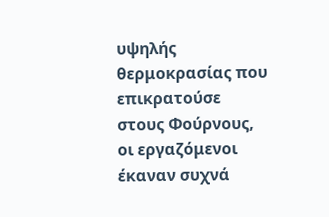υψηλής θερμοκρασίας που επικρατούσε στους Φούρνους, οι εργαζόμενοι έκαναν συχνά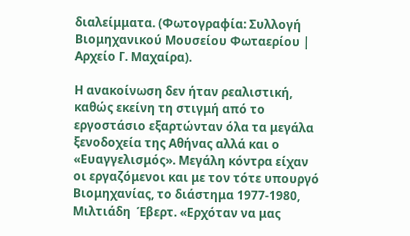διαλείμματα. (Φωτογραφία: Συλλογή Βιομηχανικού Μουσείου Φωταερίου | Αρχείο Γ. Μαχαίρα).

Η ανακοίνωση δεν ήταν ρεαλιστική, καθώς εκείνη τη στιγμή από το εργοστάσιο εξαρτώνταν όλα τα μεγάλα ξενοδοχεία της Αθήνας αλλά και ο «Ευαγγελισμός». Μεγάλη κόντρα είχαν οι εργαζόμενοι και με τον τότε υπουργό Bιομηχανίας, το διάστημα 1977-1980, Μιλτιάδη  Έβερτ. «Ερχόταν να μας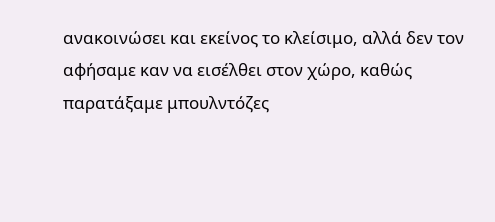ανακοινώσει και εκείνος το κλείσιμο, αλλά δεν τον αφήσαμε καν να εισέλθει στον χώρο, καθώς παρατάξαμε μπουλντόζες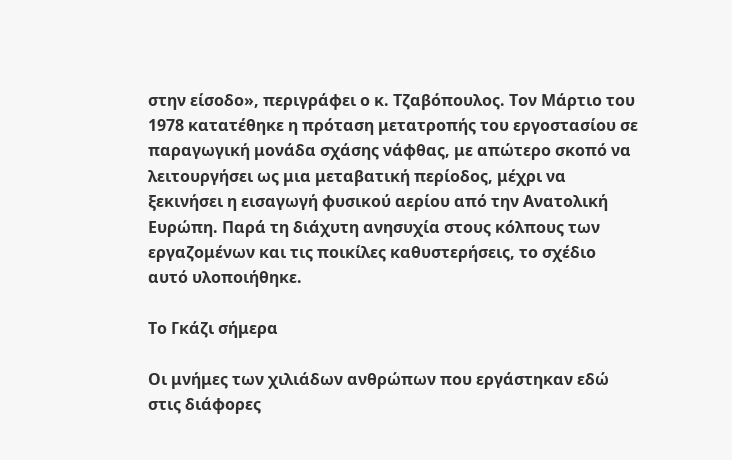στην είσοδο», περιγράφει ο κ. Τζαβόπουλος. Τον Μάρτιο του 1978 κατατέθηκε η πρόταση μετατροπής του εργοστασίου σε παραγωγική μονάδα σχάσης νάφθας, με απώτερο σκοπό να λειτουργήσει ως μια μεταβατική περίοδος, μέχρι να ξεκινήσει η εισαγωγή φυσικού αερίου από την Ανατολική Ευρώπη. Παρά τη διάχυτη ανησυχία στους κόλπους των εργαζομένων και τις ποικίλες καθυστερήσεις, το σχέδιο αυτό υλοποιήθηκε.

Το Γκάζι σήμερα

Οι μνήμες των χιλιάδων ανθρώπων που εργάστηκαν εδώ στις διάφορες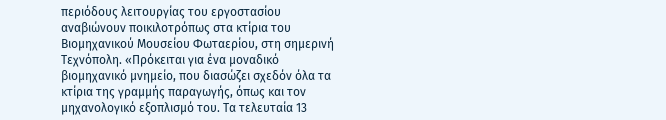περιόδους λειτουργίας του εργοστασίου αναβιώνουν ποικιλοτρόπως στα κτίρια του Βιομηχανικού Μουσείου Φωταερίου, στη σημερινή Τεχνόπολη. «Πρόκειται για ένα μοναδικό βιομηχανικό μνημείο, που διασώζει σχεδόν όλα τα κτίρια της γραμμής παραγωγής, όπως και τον μηχανολογικό εξοπλισμό του. Τα τελευταία 13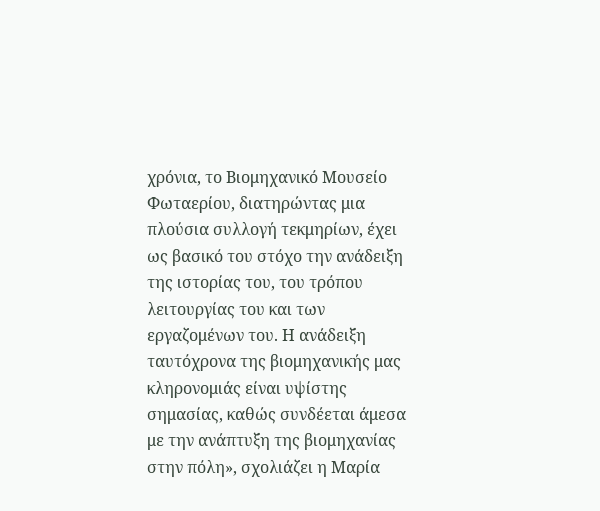χρόνια, το Βιομηχανικό Μουσείο Φωταερίου, διατηρώντας μια πλούσια συλλογή τεκμηρίων, έχει ως βασικό του στόχο την ανάδειξη της ιστορίας του, του τρόπου λειτουργίας του και των εργαζομένων του. Η ανάδειξη ταυτόχρονα της βιομηχανικής μας κληρονομιάς είναι υψίστης σημασίας, καθώς συνδέεται άμεσα με την ανάπτυξη της βιομηχανίας στην πόλη», σχολιάζει η Μαρία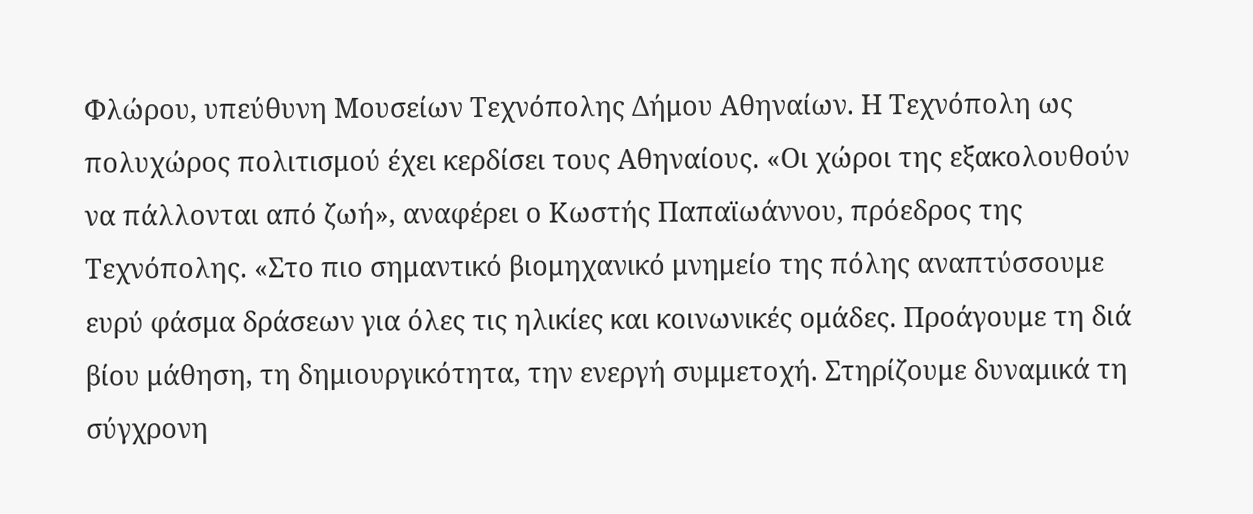Φλώρου, υπεύθυνη Μουσείων Τεχνόπολης Δήμου Αθηναίων. Η Τεχνόπολη ως πολυχώρος πολιτισμού έχει κερδίσει τους Αθηναίους. «Οι χώροι της εξακολουθούν να πάλλονται από ζωή», αναφέρει ο Κωστής Παπαϊωάννου, πρόεδρος της Τεχνόπολης. «Στο πιο σημαντικό βιομηχανικό μνημείο της πόλης αναπτύσσουμε ευρύ φάσμα δράσεων για όλες τις ηλικίες και κοινωνικές ομάδες. Προάγουμε τη διά βίου μάθηση, τη δημιουργικότητα, την ενεργή συμμετοχή. Στηρίζουμε δυναμικά τη σύγχρονη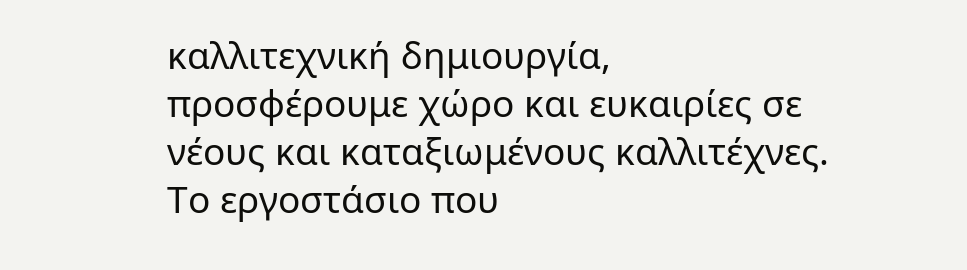καλλιτεχνική δημιουργία, προσφέρουμε χώρο και ευκαιρίες σε νέους και καταξιωμένους καλλιτέχνες. Το εργοστάσιο που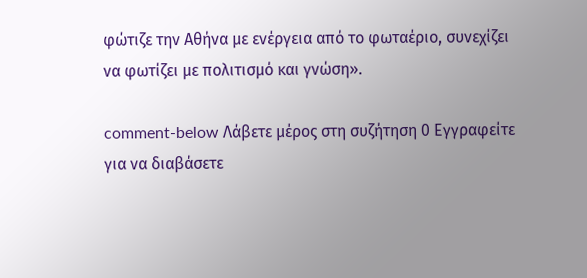φώτιζε την Αθήνα με ενέργεια από το φωταέριο, συνεχίζει να φωτίζει με πολιτισμό και γνώση».

comment-below Λάβετε μέρος στη συζήτηση 0 Εγγραφείτε για να διαβάσετε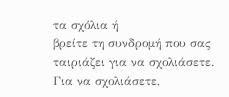τα σχόλια ή
βρείτε τη συνδρομή που σας ταιριάζει για να σχολιάσετε.
Για να σχολιάσετε,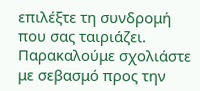επιλέξτε τη συνδρομή που σας ταιριάζει. Παρακαλούμε σχολιάστε με σεβασμό προς την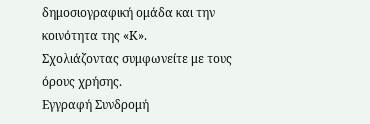δημοσιογραφική ομάδα και την κοινότητα της «Κ».
Σχολιάζοντας συμφωνείτε με τους όρους χρήσης.
Εγγραφή Συνδρομή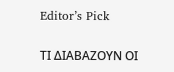Editor’s Pick

ΤΙ ΔΙΑΒΑΖΟΥΝ ΟΙ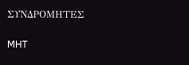ΣΥΝΔΡΟΜΗΤΕΣ

MHT